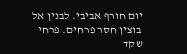יום חורף אביבי. לבנין אל בוצין חסר פרחים. פרחי שקד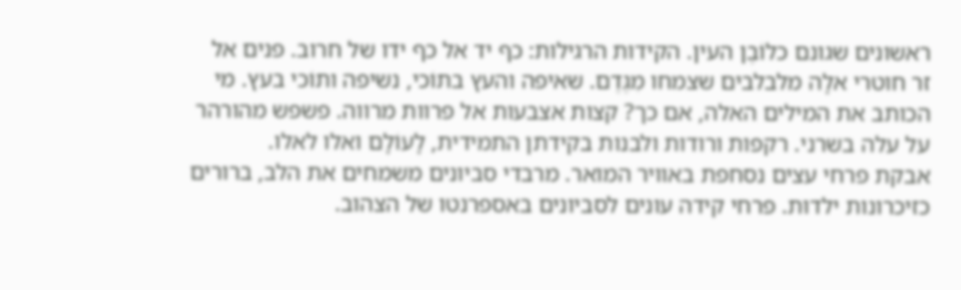ראשונים שגונם כלוֹבֶן העין. הקידות הרגילות: כף יד אל כף ידו של חרוב. פנים אל זר חוטרי אלָה מלבלבים שצמחו מִגֶּדֶם. שאיפה והעץ בתוֹכי, נשיפה ותוֹכי בעץ. מי הכותב את המילים האלה, אם כך? קצות אצבעות אל פרוות מרווה. פשפש מהורהר על עלה בשרני. רקפות ורודות ולבנות בקידתן התמידית, לָעוֹלָם ואלו לאלו.
אבקת פרחי עצים נסחפת באוויר המואר. מרבדי סביונים משמחים את הלב, ברורים כזיכרונות ילדוּת. פרחי קידה עונים לסביונים באספרנטו של הצהוב.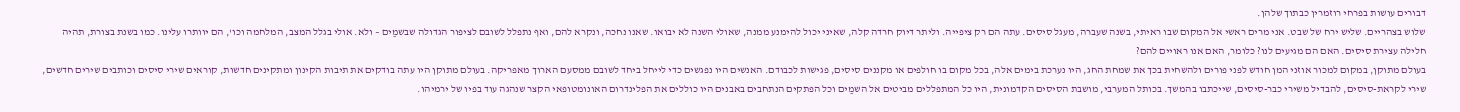דבורים עושות בפרחי רוזמרין כבתוך שלהן.
שלוש בצהריים. שליש ירח של שבט. אני מרים ראשי אל המקום שבו ראיתי, בשנה שעברה, מעגל סיסים. עתה הם רק ציפייה. וליתר דיוק חרדה קלה, שאיני יכול להימנע ממנה, שאולי השנה לא יבואו. שאנו נחכה, ונקרא להם, ואף נתפלל לשובם לציפור הגדולה שבשמַים – ולא. אולי בגלל המצב, המלחמה וכו', הם יוותרו עלינו. כמו בשנת בצורת, תהיה חלילה עצירת סיסים. האם הם מגיעים לנו? כלומר, האם אנו ראויים להם?
בעולם מתוקן, במקום למכור אוזני המן חודש לפני פורים ולהשחית בכך את שמחת החג, היו נערכת בימים אלה, בכל מקום בו חולפים או מקננים סיסים, פגישות לכבודם. האנשים היו נפגשים כדי לייחל ביחד לשובם ממסעם הארוך מאפריקה. בעולם מתוקן היו עתה בודקים את תיבות הקינון ומתקינים חדשות, קוראים שירי סיסים וכותבים שירים חדשים, שירי לקראת-סיסים, להבדיל משירי כבר-סיסים, שייכתבו בהמשך. בכותל המערבי, מושבת הסיסים הקדמונית, היו כל המתפללים מביטים אל השמַים וכל הפתקים הנתחבים באבנים היו כוללים את הפלינדרום האונומטופאי הקצר שנהגה עוד בפיו של ירמיהו.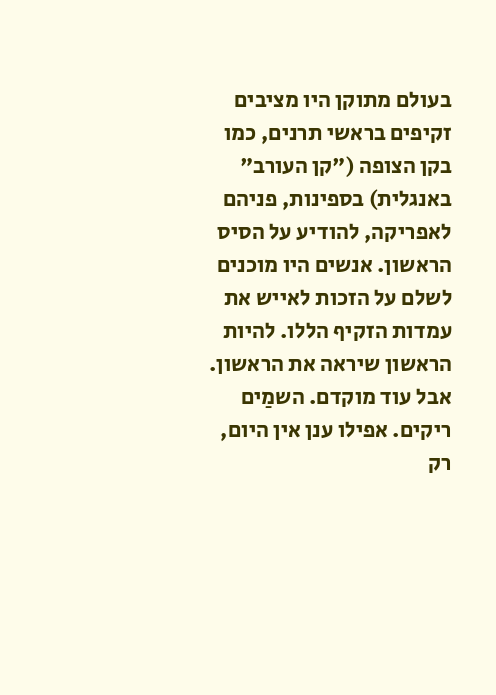בעולם מתוקן היו מציבים זקיפים בראשי תרנים, כמו בקן הצופה ("קן העורב" באנגלית) בספינות, פניהם לאפריקה, להודיע על הסיס הראשון. אנשים היו מוכנים לשלם על הזכות לאייש את עמדות הזקיף הללו. להיות הראשון שיראה את הראשון.
אבל עוד מוקדם. השמַים ריקים. אפילו ענן אין היום, רק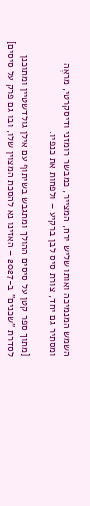השמש המנמיכה ואותו שליש ירח, המצייר, כמבשר רומזני ודיסקרטי, מראֶה ומסתיר גם יחד, צורת סיס לבן ברקיע – ולפחות את כנפיו.

[מתוך ספר קטן על סיסים ההולך ומתגבש בשיתוף עם אילן גולדשטיין ומתוכנן לסדרת "שכנים" ב-2027 – האזינו נא להסכת המצוין שלו, ובו גם פרק על סיסים]